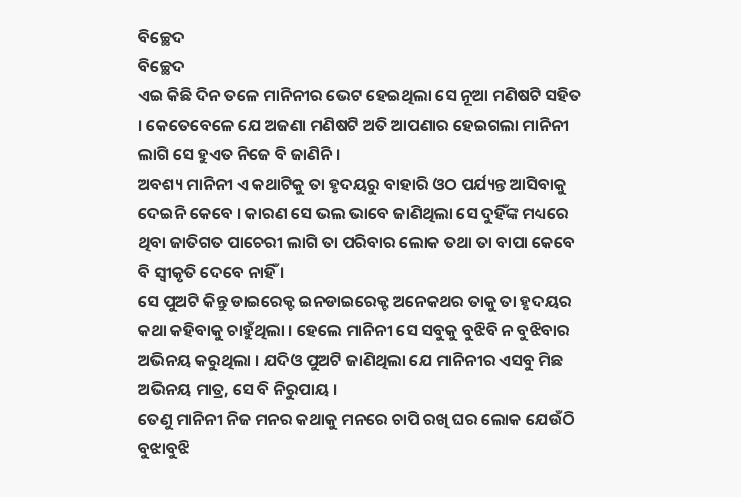ବିଚ୍ଛେଦ
ବିଚ୍ଛେଦ
ଏଇ କିଛି ଦିନ ତଳେ ମାନିନୀର ଭେଟ ହେଇଥିଲା ସେ ନୂଆ ମଣିଷଟି ସହିତ । କେତେବେଳେ ଯେ ଅଜଣା ମଣିଷଟି ଅତି ଆପଣାର ହେଇଗଲା ମାନିନୀ ଲାଗି ସେ ହୁଏତ ନିଜେ ବି ଜାଣିନି ।
ଅବଶ୍ୟ ମାନିନୀ ଏ କଥାଟିକୁ ତା ହୃଦୟରୁ ବାହାରି ଓଠ ପର୍ଯ୍ୟନ୍ତ ଆସିବାକୁ ଦେଇନି କେବେ । କାରଣ ସେ ଭଲ ଭାବେ ଜାଣିଥିଲା ସେ ଦୁହିଁଙ୍କ ମଧ୍ୟରେ ଥିବା ଜାତିଗତ ପାଚେରୀ ଲାଗି ତା ପରିବାର ଲୋକ ତଥା ତା ବାପା କେବେ ବି ସ୍ୱୀକୃତି ଦେବେ ନାହିଁ ।
ସେ ପୁଅଟି କିନ୍ତୁ ଡାଇରେକ୍ଟ ଇନଡାଇରେକ୍ଟ ଅନେକଥର ତାକୁ ତା ହୃଦୟର କଥା କହିବାକୁ ଚାହୁଁଥିଲା । ହେଲେ ମାନିନୀ ସେ ସବୁକୁ ବୁଝିବି ନ ବୁଝିବାର ଅଭିନୟ କରୁଥିଲା । ଯଦିଓ ପୁଅଟି ଜାଣିଥିଲା ଯେ ମାନିନୀର ଏସବୁ ମିଛ ଅଭିନୟ ମାତ୍ର, ସେ ବି ନିରୁପାୟ ।
ତେଣୁ ମାନିନୀ ନିଜ ମନର କଥାକୁ ମନରେ ଚାପି ରଖି ଘର ଲୋକ ଯେଉଁଠି ବୁଝାବୁଝି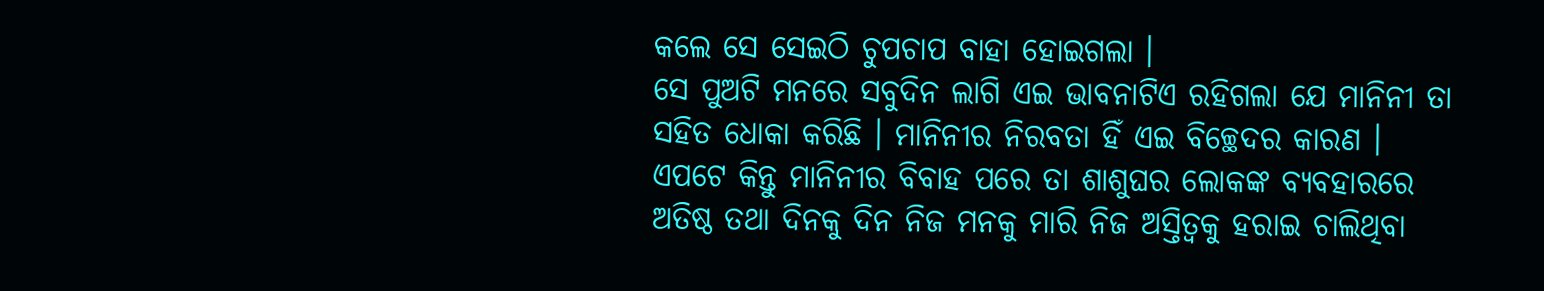କଲେ ସେ ସେଇଠି ଚୁପଚାପ ବାହା ହୋଇଗଲା ।
ସେ ପୁଅଟି ମନରେ ସବୁଦିନ ଲାଗି ଏଇ ଭାବନାଟିଏ ରହିଗଲା ଯେ ମାନିନୀ ତା ସହିତ ଧୋକା କରିଛି । ମାନିନୀର ନିରବତା ହିଁ ଏଇ ବିଚ୍ଛେଦର କାରଣ ।
ଏପଟେ କିନ୍ତୁ ମାନିନୀର ବିବାହ ପରେ ତା ଶାଶୁଘର ଲୋକଙ୍କ ବ୍ୟବହାରରେ ଅତିଷ୍ଠ ତଥା ଦିନକୁ ଦିନ ନିଜ ମନକୁ ମାରି ନିଜ ଅସ୍ତିତ୍ୱକୁ ହରାଇ ଚାଲିଥିବା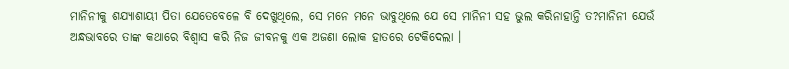ମାନିନୀକୁ ଶଯ୍ୟାଶାୟୀ ପିତା ଯେତେବେଳେ ବି ଦେଖୁଥିଲେ, ସେ ମନେ ମନେ ଭାବୁଥିଲେ ଯେ ସେ ମାନିନୀ ସହ ଭୁଲ କରିନାହାନ୍ତି ତ?ମାନିନୀ ଯେଉଁ ଅନ୍ଧଭାବରେ ତାଙ୍କ କଥାରେ ବିଶ୍ୱାସ କରି ନିଜ ଜୀବନକୁ ଏକ ଅଜଣା ଲୋକ ହାତରେ ଟେକିଦେଲା ।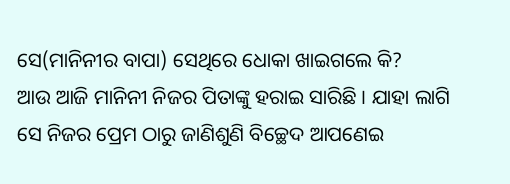ସେ(ମାନିନୀର ବାପା) ସେଥିରେ ଧୋକା ଖାଇଗଲେ କି?
ଆଉ ଆଜି ମାନିନୀ ନିଜର ପିତାଙ୍କୁ ହରାଇ ସାରିଛି । ଯାହା ଲାଗି ସେ ନିଜର ପ୍ରେମ ଠାରୁ ଜାଣିଶୁଣି ବିଚ୍ଛେଦ ଆପଣେଇ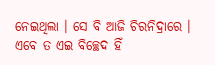ନେଇଥିଲା । ସେ ବି ଆଜି ଚିରନିଦ୍ରାରେ ।
ଏବେ ତ ଏଇ ବିଚ୍ଛେଦ ହିଁ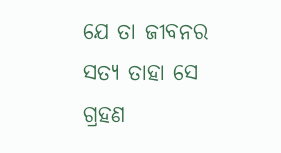ଯେ ତା ଜୀବନର ସତ୍ୟ ତାହା ସେ ଗ୍ରହଣ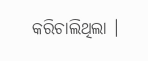କରିଚାଲିଥିଲା ।